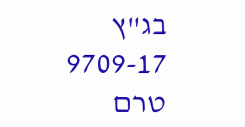בג"ץ 9709-17
טרם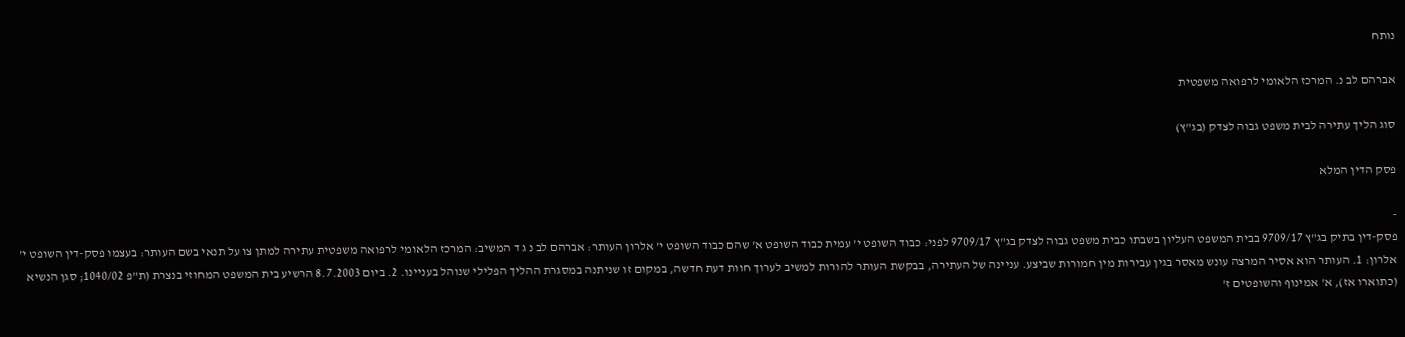נותח

אברהם לב נ. המרכז הלאומי לרפואה משפטית

סוג הליך עתירה לבית משפט גבוה לצדק (בג"ץ)

פסק הדין המלא

-
פסק-דין בתיק בג"ץ 9709/17 בבית המשפט העליון בשבתו כבית משפט גבוה לצדק בג"ץ 9709/17 לפני: כבוד השופט י' עמית כבוד השופט א' שהם כבוד השופט י' אלרון העותר: אברהם לב נ ג ד המשיב: המרכז הלאומי לרפואה משפטית עתירה למתן צו על תנאי בשם העותר: בעצמו פסק-דין השופט י' אלרון: 1. העותר הוא אסיר המרצה עונש מאסר בגין עבירות מין חמורות שביצע. עניינה של העתירה, בבקשת העותר להורות למשיב לערוך חוות דעת חדשה, במקום זו שניתנה במסגרת ההליך הפלילי שנוהל בעניינו. 2. ביום 8.7.2003 הרשיע בית המשפט המחוזי בנצרת (ת"פ 1040/02; סגן הנשיא (כתוארו אז), א' אמינוף והשופטים ז'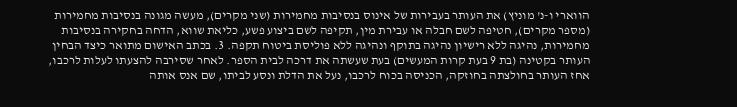הווארי ו-נ' מוניץ) את העותר בעבירות של אינוס בנסיבות מחמירות (שני מקרים), מעשה מגונה בנסיבות מחמירות (מספר מקרים), חטיפה לשם חבלה או עבירת מין, תקיפה לשם ביצוע פשע, כליאת שווא, הדחה בחקירה בנסיבות מחמירות, נהיגה ללא רישיון נהיגה בתוקף ונהיגה ללא פוליסת ביטוח תקפה. 3. בכתב האישום מתואר כיצד הבחין העותר בקטינה (בת 9 בעת קרות המעשים) בעת שעשתה את דרכה לבית הספר. לאחר שסירבה להצעתו לעלות לרכבו, אחז העותר בחולצתה בחוזקה, הכניסה בכוח לרכבו, נעל את הדלת ונסע לביתו, שם אנס אותה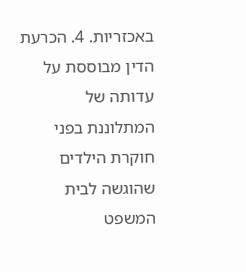באכזריות. 4. הכרעת הדין מבוססת על עדותה של המתלוננת בפני חוקרת הילדים שהוגשה לבית המשפט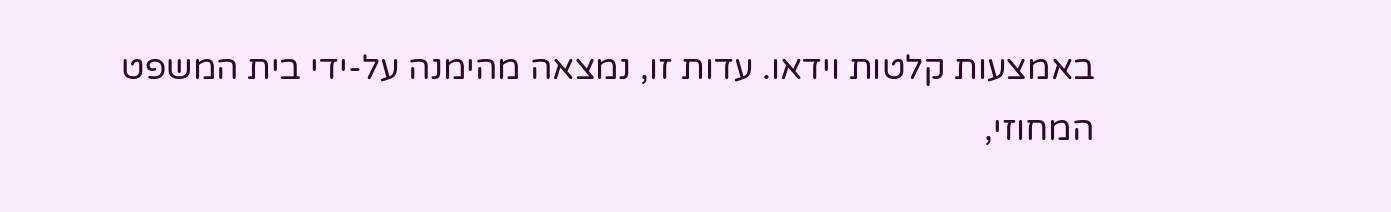באמצעות קלטות וידאו. עדות זו, נמצאה מהימנה על-ידי בית המשפט המחוזי,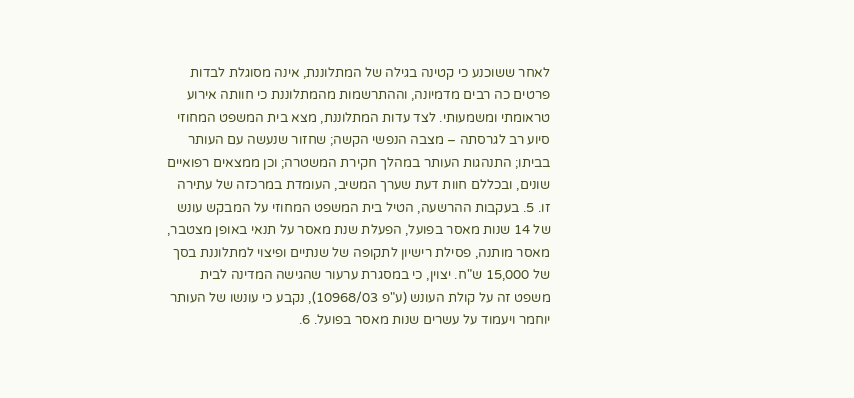לאחר ששוכנע כי קטינה בגילה של המתלוננת, אינה מסוגלת לבדות פרטים כה רבים מדמיונה, וההתרשמות מהמתלוננת כי חוותה אירוע טראומתי ומשמעותי. לצד עדות המתלוננת, מצא בית המשפט המחוזי סיוע רב לגרסתה – מצבה הנפשי הקשה; שחזור שנעשה עם העותר בביתו; התנהגות העותר במהלך חקירת המשטרה; וכן ממצאים רפואיים שונים, ובכללם חוות דעת שערך המשיב, העומדת במרכזה של עתירה זו. 5. בעקבות ההרשעה, הטיל בית המשפט המחוזי על המבקש עונש של 14 שנות מאסר בפועל, הפעלת שנת מאסר על תנאי באופן מצטבר, מאסר מותנה, פסילת רישיון לתקופה של שנתיים ופיצוי למתלוננת בסך של 15,000 ש"ח. יצוין, כי במסגרת ערעור שהגישה המדינה לבית משפט זה על קולת העונש (ע"פ 10968/03), נקבע כי עונשו של העותר יוחמר ויעמוד על עשרים שנות מאסר בפועל. 6.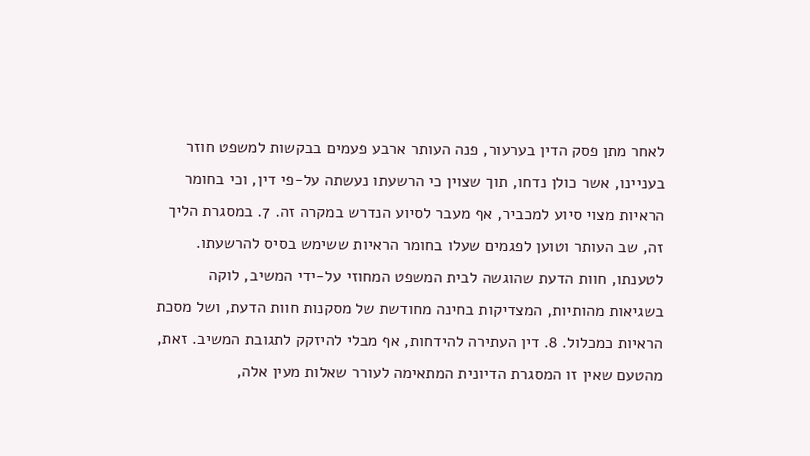לאחר מתן פסק הדין בערעור, פנה העותר ארבע פעמים בבקשות למשפט חוזר בעניינו, אשר כולן נדחו, תוך שצוין כי הרשעתו נעשתה על-פי דין, וכי בחומר הראיות מצוי סיוע למכביר, אף מעבר לסיוע הנדרש במקרה זה. 7. במסגרת הליך זה, שב העותר וטוען לפגמים שעלו בחומר הראיות ששימש בסיס להרשעתו. לטענתו, חוות הדעת שהוגשה לבית המשפט המחוזי על-ידי המשיב, לוקה בשגיאות מהותיות, המצדיקות בחינה מחודשת של מסקנות חוות הדעת, ושל מסכת הראיות כמכלול. 8. דין העתירה להידחות, אף מבלי להיזקק לתגובת המשיב. זאת, מהטעם שאין זו המסגרת הדיונית המתאימה לעורר שאלות מעין אלה,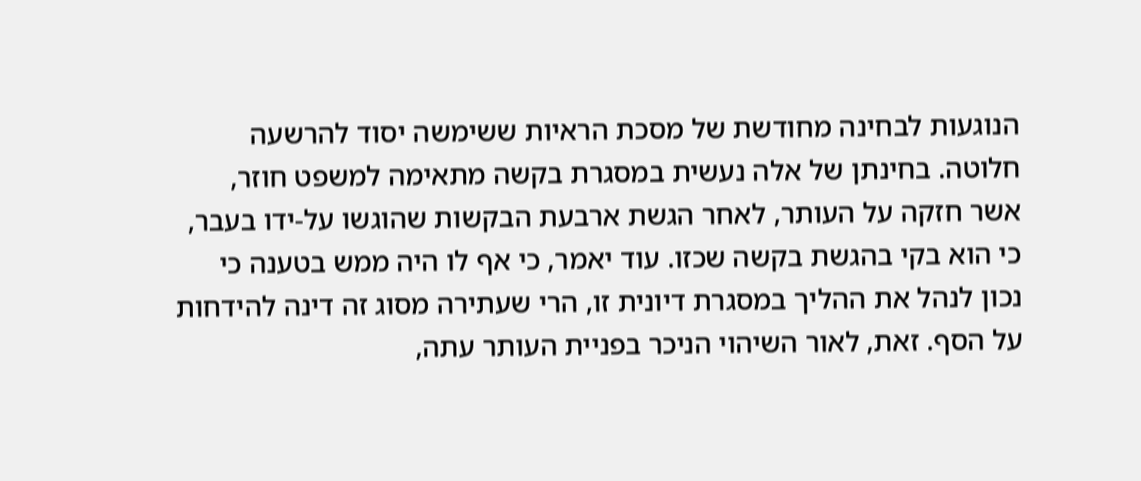הנוגעות לבחינה מחודשת של מסכת הראיות ששימשה יסוד להרשעה חלוטה. בחינתן של אלה נעשית במסגרת בקשה מתאימה למשפט חוזר, אשר חזקה על העותר, לאחר הגשת ארבעת הבקשות שהוגשו על-ידו בעבר, כי הוא בקי בהגשת בקשה שכזו. עוד יאמר, כי אף לו היה ממש בטענה כי נכון לנהל את ההליך במסגרת דיונית זו, הרי שעתירה מסוג זה דינה להידחות על הסף. זאת, לאור השיהוי הניכר בפניית העותר עתה,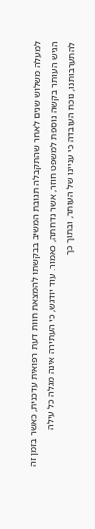למעלה משלוש שנים לאחר שהתקבלה תגובת המשיב בבקשתו להמצאת חוות דעת רפואית עדכנית, כאשר בזמן זה הגיש העותר בקשה נוספת למשפט חוזר, אשר נדחתה, כאמור. עוד יודגש, כי העתירה אינה מגלה כל עילה להתערבותנו, נוכח העובדה כי עניינו של העותר, ובתוך כך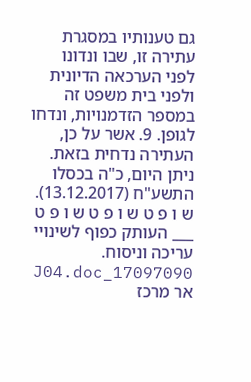גם טענותיו במסגרת עתירה זו, שבו ונדונו לפני הערכאה הדיונית ולפני בית משפט זה במספר הזדמנויות, ונדחו לגופן. 9. אשר על כן, העתירה נדחית בזאת. ניתן היום, כ"ה בכסלו התשע"ח (13.12.2017). ש ו פ ט ש ו פ ט ש ו פ ט ___ העותק כפוף לשינויי עריכה וניסוח. 17097090_J04.doc אר מרכז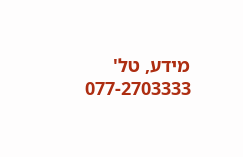מידע, טל' 077-2703333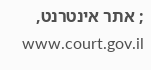; אתר אינטרנט, www.court.gov.il